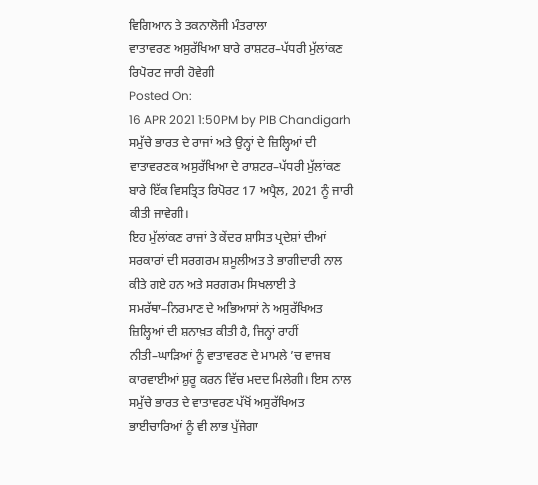ਵਿਗਿਆਨ ਤੇ ਤਕਨਾਲੋਜੀ ਮੰਤਰਾਲਾ
ਵਾਤਾਵਰਣ ਅਸੁਰੱਖਿਆ ਬਾਰੇ ਰਾਸ਼ਟਰ–ਪੱਧਰੀ ਮੁੱਲਾਂਕਣ ਰਿਪੋਰਟ ਜਾਰੀ ਹੋਵੇਗੀ
Posted On:
16 APR 2021 1:50PM by PIB Chandigarh
ਸਮੁੱਚੇ ਭਾਰਤ ਦੇ ਰਾਜਾਂ ਅਤੇ ਉਨ੍ਹਾਂ ਦੇ ਜ਼ਿਲ੍ਹਿਆਂ ਦੀ ਵਾਤਾਵਰਣਕ ਅਸੁਰੱਖਿਆ ਦੇ ਰਾਸ਼ਟਰ–ਪੱਧਰੀ ਮੁੱਲਾਂਕਣ ਬਾਰੇ ਇੱਕ ਵਿਸਤ੍ਰਿਤ ਰਿਪੋਰਟ 17 ਅਪ੍ਰੈਲ, 2021 ਨੂੰ ਜਾਰੀ ਕੀਤੀ ਜਾਵੇਗੀ।
ਇਹ ਮੁੱਲਾਂਕਣ ਰਾਜਾਂ ਤੇ ਕੇਂਦਰ ਸ਼ਾਸਿਤ ਪ੍ਰਦੇਸ਼ਾਂ ਦੀਆਂ ਸਰਕਾਰਾਂ ਦੀ ਸਰਗਰਮ ਸ਼ਮੂਲੀਅਤ ਤੇ ਭਾਗੀਦਾਰੀ ਨਾਲ ਕੀਤੇ ਗਏ ਹਨ ਅਤੇ ਸਰਗਰਮ ਸਿਖਲਾਈ ਤੇ ਸਮਰੱਥਾ–ਨਿਰਮਾਣ ਦੇ ਅਭਿਆਸਾਂ ਨੇ ਅਸੁਰੱਖਿਅਤ ਜ਼ਿਲ੍ਹਿਆਂ ਦੀ ਸ਼ਨਾਖ਼ਤ ਕੀਤੀ ਹੈ, ਜਿਨ੍ਹਾਂ ਰਾਹੀਂ ਨੀਤੀ–ਘਾੜਿਆਂ ਨੂੰ ਵਾਤਾਵਰਣ ਦੇ ਮਾਮਲੇ ’ਚ ਵਾਜਬ ਕਾਰਵਾਈਆਂ ਸ਼ੁਰੂ ਕਰਨ ਵਿੱਚ ਮਦਦ ਮਿਲੇਗੀ। ਇਸ ਨਾਲ ਸਮੁੱਚੇ ਭਾਰਤ ਦੇ ਵਾਤਾਵਰਣ ਪੱਖੋਂ ਅਸੁਰੱਖਿਅਤ ਭਾਈਚਾਰਿਆਂ ਨੂੰ ਵੀ ਲਾਭ ਪੁੱਜੇਗਾ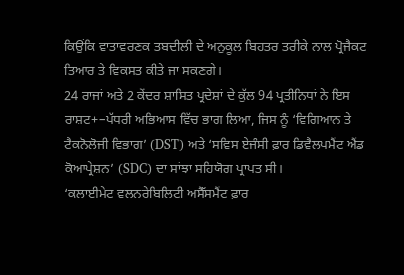ਕਿਉਂਕਿ ਵਾਤਾਵਰਣਕ ਤਬਦੀਲੀ ਦੇ ਅਨੁਕੂਲ ਬਿਹਤਰ ਤਰੀਕੇ ਨਾਲ ਪ੍ਰੋਜੈਕਟ ਤਿਆਰ ਤੇ ਵਿਕਸਤ ਕੀਤੇ ਜਾ ਸਕਣਗੇ।
24 ਰਾਜਾਂ ਅਤੇ 2 ਕੇਂਦਰ ਸ਼ਾਸਿਤ ਪ੍ਰਦੇਸ਼ਾਂ ਦੇ ਕੁੱਲ 94 ਪ੍ਰਤੀਨਿਧਾਂ ਨੇ ਇਸ ਰਾਸ਼ਟ+–ਪੱਧਰੀ ਅਭਿਆਸ ਵਿੱਚ ਭਾਗ ਲਿਆ, ਜਿਸ ਨੂੰ ‘ਵਿਗਿਆਨ ਤੇ ਟੈਕਨੋਲੋਜੀ ਵਿਭਾਗ’ (DST) ਅਤੇ ‘ਸਵਿਸ ਏਜੰਸੀ ਫ਼ਾਰ ਡਿਵੈਲਪਮੈਂਟ ਐਂਡ ਕੋਆਪ੍ਰੇਸ਼ਨ’ (SDC) ਦਾ ਸਾਂਝਾ ਸਹਿਯੋਗ ਪ੍ਰਾਪਤ ਸੀ।
‘ਕਲਾਈਮੇਟ ਵਲਨਰੇਬਿਲਿਟੀ ਅਸੈੱਸਮੈਂਟ ਫ਼ਾਰ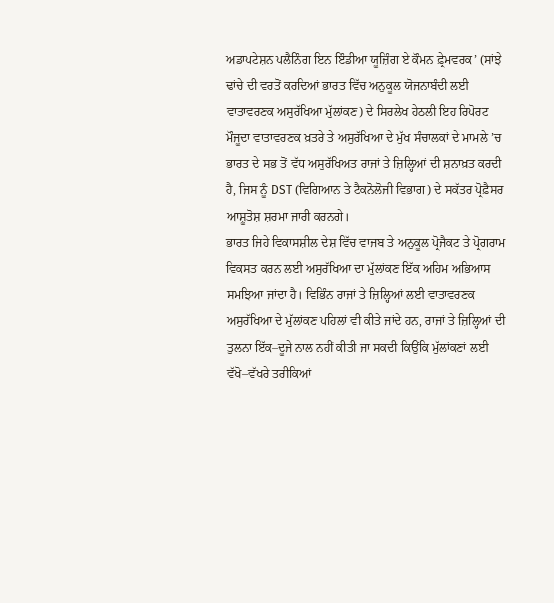ਅਡਾਪਟੇਸ਼ਨ ਪਲੈਨਿੰਗ ਇਨ ਇੰਡੀਆ ਯੂਜ਼ਿੰਗ ਏ ਕੌਮਨ ਫ਼੍ਰੇਮਵਰਕ’ (ਸਾਂਝੇ ਢਾਂਚੇ ਦੀ ਵਰਤੋਂ ਕਰਦਿਆਂ ਭਾਰਤ ਵਿੱਚ ਅਨੁਕੂਲ ਯੋਜਨਾਬੰਦੀ ਲਈ ਵਾਤਾਵਰਣਕ ਅਸੁਰੱਖਿਆ ਮੁੱਲਾਂਕਣ) ਦੇ ਸਿਰਲੇਖ ਹੇਠਲੀ ਇਹ ਰਿਪੋਰਟ ਮੌਜੂਦਾ ਵਾਤਾਵਰਣਕ ਖ਼ਤਰੇ ਤੇ ਅਸੁਰੱਖਿਆ ਦੇ ਮੁੱਖ ਸੰਚਾਲਕਾਂ ਦੇ ਮਾਮਲੇ ’ਚ ਭਾਰਤ ਦੇ ਸਭ ਤੋਂ ਵੱਧ ਅਸੁਰੱਖਿਅਤ ਰਾਜਾਂ ਤੇ ਜ਼ਿਲ੍ਹਿਆਂ ਦੀ ਸ਼ਨਾਖ਼ਤ ਕਰਦੀ ਹੈ, ਜਿਸ ਨੂੰ DST (ਵਿਗਿਆਨ ਤੇ ਟੈਕਨੋਲੋਜੀ ਵਿਭਾਗ) ਦੇ ਸਕੱਤਰ ਪ੍ਰੋਫ਼ੈਸਰ ਆਸ਼ੂਤੋਸ਼ ਸ਼ਰਮਾ ਜਾਰੀ ਕਰਨਗੇ।
ਭਾਰਤ ਜਿਹੇ ਵਿਕਾਸਸ਼ੀਲ ਦੇਸ਼ ਵਿੱਚ ਵਾਜਬ ਤੇ ਅਨੁਕੂਲ ਪ੍ਰੋਜੈਕਟ ਤੇ ਪ੍ਰੋਗਰਾਮ ਵਿਕਸਤ ਕਰਨ ਲਈ ਅਸੁਰੱਖਿਆ ਦਾ ਮੁੱਲਾਂਕਣ ਇੱਕ ਅਹਿਮ ਅਭਿਆਸ ਸਮਝਿਆ ਜਾਂਦਾ ਹੈ। ਵਿਭਿੰਨ ਰਾਜਾਂ ਤੇ ਜ਼ਿਲ੍ਹਿਆਂ ਲਈ ਵਾਤਾਵਰਣਕ ਅਸੁਰੱਖਿਆ ਦੇ ਮੁੱਲਾਂਕਣ ਪਹਿਲਾਂ ਵੀ ਕੀਤੇ ਜਾਂਦੇ ਹਨ, ਰਾਜਾਂ ਤੇ ਜ਼ਿਲ੍ਹਿਆਂ ਦੀ ਤੁਲਨਾ ਇੱਕ–ਦੂਜੇ ਨਾਲ ਨਹੀਂ ਕੀਤੀ ਜਾ ਸਕਦੀ ਕਿਉਂਕਿ ਮੁੱਲਾਂਕਣਾਂ ਲਈ ਵੱਖੋ–ਵੱਖਰੇ ਤਰੀਕਿਆਂ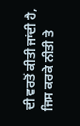ਦੀ ਵਰਤੋਂ ਕੀਤੀ ਜਾਂਦੀ ਹੈ, ਜਿਸ ਕਰਕੇ ਨੀਤੀ ਤੇ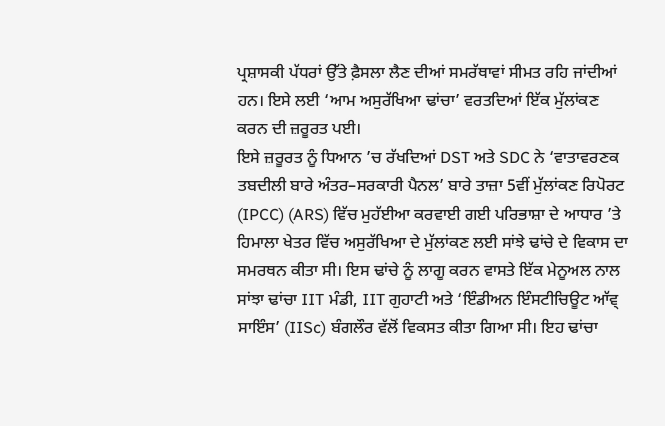ਪ੍ਰਸ਼ਾਸਕੀ ਪੱਧਰਾਂ ਉੱਤੇ ਫ਼ੈਸਲਾ ਲੈਣ ਦੀਆਂ ਸਮਰੱਥਾਵਾਂ ਸੀਮਤ ਰਹਿ ਜਾਂਦੀਆਂ ਹਨ। ਇਸੇ ਲਈ ‘ਆਮ ਅਸੁਰੱਖਿਆ ਢਾਂਚਾ’ ਵਰਤਦਿਆਂ ਇੱਕ ਮੁੱਲਾਂਕਣ ਕਰਨ ਦੀ ਜ਼ਰੂਰਤ ਪਈ।
ਇਸੇ ਜ਼ਰੂਰਤ ਨੂੰ ਧਿਆਨ ’ਚ ਰੱਖਦਿਆਂ DST ਅਤੇ SDC ਨੇ ‘ਵਾਤਾਵਰਣਕ ਤਬਦੀਲੀ ਬਾਰੇ ਅੰਤਰ–ਸਰਕਾਰੀ ਪੈਨਲ’ ਬਾਰੇ ਤਾਜ਼ਾ 5ਵੀਂ ਮੁੱਲਾਂਕਣ ਰਿਪੋਰਟ (IPCC) (ARS) ਵਿੱਚ ਮੁਹੱਈਆ ਕਰਵਾਈ ਗਈ ਪਰਿਭਾਸ਼ਾ ਦੇ ਆਧਾਰ ’ਤੇ ਹਿਮਾਲਾ ਖੇਤਰ ਵਿੱਚ ਅਸੁਰੱਖਿਆ ਦੇ ਮੁੱਲਾਂਕਣ ਲਈ ਸਾਂਝੇ ਢਾਂਚੇ ਦੇ ਵਿਕਾਸ ਦਾ ਸਮਰਥਨ ਕੀਤਾ ਸੀ। ਇਸ ਢਾਂਚੇ ਨੂੰ ਲਾਗੂ ਕਰਨ ਵਾਸਤੇ ਇੱਕ ਮੇਨੂਅਲ ਨਾਲ ਸਾਂਝਾ ਢਾਂਚਾ IIT ਮੰਡੀ, IIT ਗੁਹਾਟੀ ਅਤੇ ‘ਇੰਡੀਅਨ ਇੰਸਟੀਚਿਊਟ ਆੱਵ੍ ਸਾਇੰਸ’ (IISc) ਬੰਗਲੌਰ ਵੱਲੋਂ ਵਿਕਸਤ ਕੀਤਾ ਗਿਆ ਸੀ। ਇਹ ਢਾਂਚਾ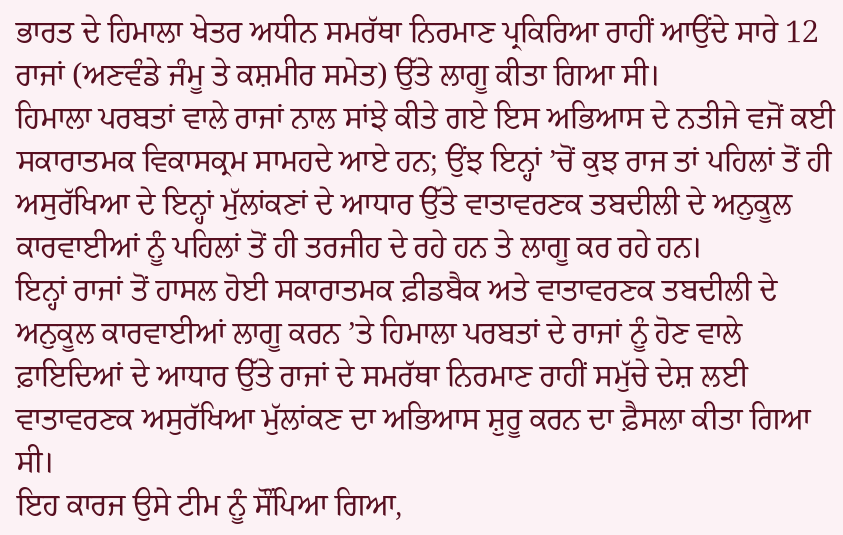ਭਾਰਤ ਦੇ ਹਿਮਾਲਾ ਖੇਤਰ ਅਧੀਨ ਸਮਰੱਥਾ ਨਿਰਮਾਣ ਪ੍ਰਕਿਰਿਆ ਰਾਹੀਂ ਆਉਂਦੇ ਸਾਰੇ 12 ਰਾਜਾਂ (ਅਣਵੰਡੇ ਜੰਮੂ ਤੇ ਕਸ਼ਮੀਰ ਸਮੇਤ) ਉੱਤੇ ਲਾਗੂ ਕੀਤਾ ਗਿਆ ਸੀ।
ਹਿਮਾਲਾ ਪਰਬਤਾਂ ਵਾਲੇ ਰਾਜਾਂ ਨਾਲ ਸਾਂਝੇ ਕੀਤੇ ਗਏ ਇਸ ਅਭਿਆਸ ਦੇ ਨਤੀਜੇ ਵਜੋਂ ਕਈ ਸਕਾਰਾਤਮਕ ਵਿਕਾਸਕ੍ਰਮ ਸਾਮਹਦੇ ਆਏ ਹਨ; ਉਂਝ ਇਨ੍ਹਾਂ ’ਚੋਂ ਕੁਝ ਰਾਜ ਤਾਂ ਪਹਿਲਾਂ ਤੋਂ ਹੀ ਅਸੁਰੱਖਿਆ ਦੇ ਇਨ੍ਹਾਂ ਮੁੱਲਾਂਕਣਾਂ ਦੇ ਆਧਾਰ ਉੱਤੇ ਵਾਤਾਵਰਣਕ ਤਬਦੀਲੀ ਦੇ ਅਨੁਕੂਲ ਕਾਰਵਾਈਆਂ ਨੂੰ ਪਹਿਲਾਂ ਤੋਂ ਹੀ ਤਰਜੀਹ ਦੇ ਰਹੇ ਹਨ ਤੇ ਲਾਗੂ ਕਰ ਰਹੇ ਹਨ।
ਇਨ੍ਹਾਂ ਰਾਜਾਂ ਤੋਂ ਹਾਸਲ ਹੋਈ ਸਕਾਰਾਤਮਕ ਫ਼ੀਡਬੈਕ ਅਤੇ ਵਾਤਾਵਰਣਕ ਤਬਦੀਲੀ ਦੇ ਅਨੁਕੂਲ ਕਾਰਵਾਈਆਂ ਲਾਗੂ ਕਰਨ ’ਤੇ ਹਿਮਾਲਾ ਪਰਬਤਾਂ ਦੇ ਰਾਜਾਂ ਨੂੰ ਹੋਣ ਵਾਲੇ ਫ਼ਾਇਦਿਆਂ ਦੇ ਆਧਾਰ ਉੱਤੇ ਰਾਜਾਂ ਦੇ ਸਮਰੱਥਾ ਨਿਰਮਾਣ ਰਾਹੀਂ ਸਮੁੱਚੇ ਦੇਸ਼ ਲਈ ਵਾਤਾਵਰਣਕ ਅਸੁਰੱਖਿਆ ਮੁੱਲਾਂਕਣ ਦਾ ਅਭਿਆਸ ਸ਼ੁਰੂ ਕਰਨ ਦਾ ਫ਼ੈਸਲਾ ਕੀਤਾ ਗਿਆ ਸੀ।
ਇਹ ਕਾਰਜ ਉਸੇ ਟੀਮ ਨੂੰ ਸੌਂਪਿਆ ਗਿਆ,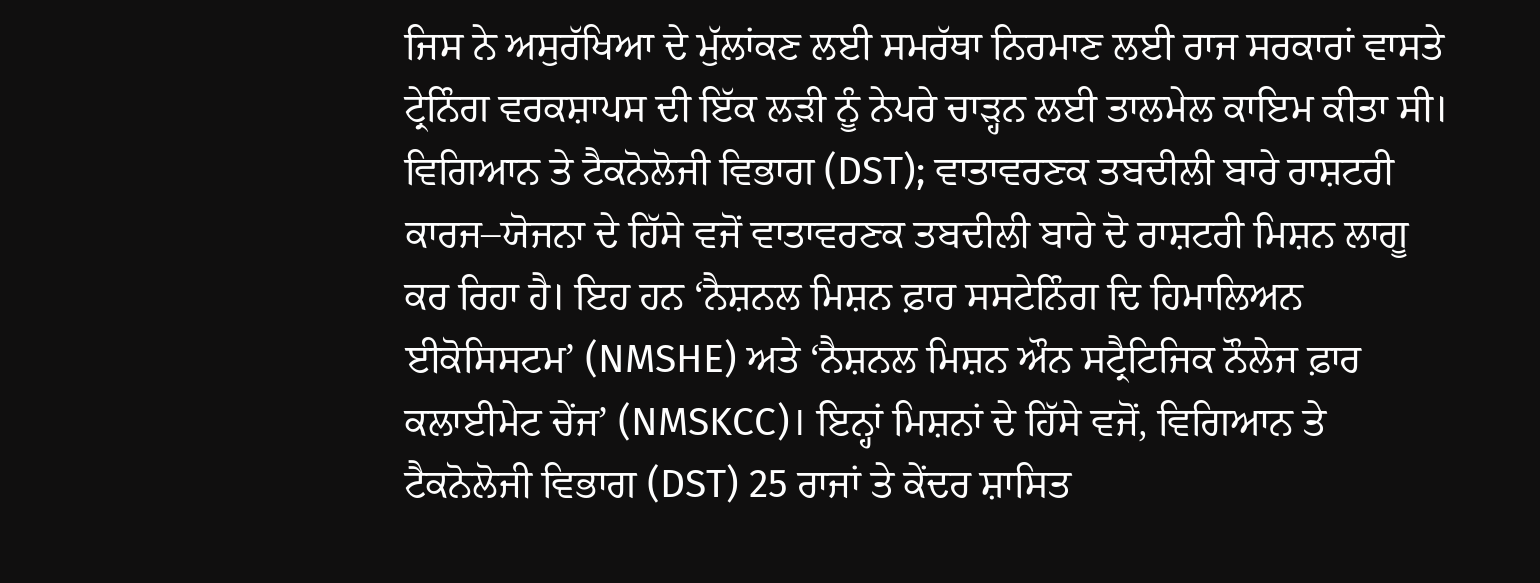ਜਿਸ ਨੇ ਅਸੁਰੱਖਿਆ ਦੇ ਮੁੱਲਾਂਕਣ ਲਈ ਸਮਰੱਥਾ ਨਿਰਮਾਣ ਲਈ ਰਾਜ ਸਰਕਾਰਾਂ ਵਾਸਤੇ ਟ੍ਰੇਨਿੰਗ ਵਰਕਸ਼ਾਪਸ ਦੀ ਇੱਕ ਲੜੀ ਨੂੰ ਨੇਪਰੇ ਚਾੜ੍ਹਨ ਲਈ ਤਾਲਮੇਲ ਕਾਇਮ ਕੀਤਾ ਸੀ।
ਵਿਗਿਆਨ ਤੇ ਟੈਕਨੋਲੋਜੀ ਵਿਭਾਗ (DST); ਵਾਤਾਵਰਣਕ ਤਬਦੀਲੀ ਬਾਰੇ ਰਾਸ਼ਟਰੀ ਕਾਰਜ–ਯੋਜਨਾ ਦੇ ਹਿੱਸੇ ਵਜੋਂ ਵਾਤਾਵਰਣਕ ਤਬਦੀਲੀ ਬਾਰੇ ਦੋ ਰਾਸ਼ਟਰੀ ਮਿਸ਼ਨ ਲਾਗੂ ਕਰ ਰਿਹਾ ਹੈ। ਇਹ ਹਨ ‘ਨੈਸ਼ਨਲ ਮਿਸ਼ਨ ਫ਼ਾਰ ਸਸਟੇਨਿੰਗ ਦਿ ਹਿਮਾਲਿਅਨ ਈਕੋਸਿਸਟਮ’ (NMSHE) ਅਤੇ ‘ਨੈਸ਼ਨਲ ਮਿਸ਼ਨ ਔਨ ਸਟ੍ਰੈਟਿਜਿਕ ਨੌਲੇਜ ਫ਼ਾਰ ਕਲਾਈਮੇਟ ਚੇਂਜ’ (NMSKCC)। ਇਨ੍ਹਾਂ ਮਿਸ਼ਨਾਂ ਦੇ ਹਿੱਸੇ ਵਜੋਂ, ਵਿਗਿਆਨ ਤੇ ਟੈਕਨੋਲੋਜੀ ਵਿਭਾਗ (DST) 25 ਰਾਜਾਂ ਤੇ ਕੇਂਦਰ ਸ਼ਾਸਿਤ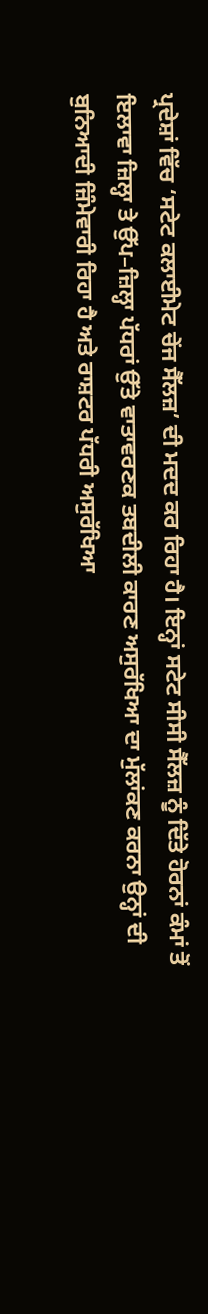ਪ੍ਰਦੇਸ਼ਾਂ ਵਿੱਚ ‘ਸਟੇਟ ਕਲਾਈਮੇਟ ਚੇਂਜ ਸੈੱਲਜ਼’ ਦੀ ਮਦਦ ਕਰ ਰਿਹਾ ਹੈ। ਇਨ੍ਹਾਂ ਸਟੇਟ ਸੀਸੀ ਸੈੱਲਜ਼ ਨੂੰ ਦਿੱਤੇ ਹੋਰਨਾਂ ਕੰਮਾਂ ਤੋਂ ਇਲਾਵਾ ਜ਼ਿਲ੍ਹਾ ਤੇ ਉੱਪ–ਜ਼ਿਲ੍ਹਾ ਪੱਧਰਾਂ ਉੱਤੇ ਵਾਤਾਵਰਣਕ ਤਬਦੀਲੀ ਕਾਰਣ ਅਸੁਰੱਖਿਆ ਦਾ ਮੁੱਲਾਂਕਣ ਕਰਨਾ ਉਨ੍ਹਾਂ ਦੀ ਬੁਨਿਆਦੀ ਜ਼ਿੰਮੇਵਾਰੀ ਰਿਹਾ ਹੈ ਅਤੇ ਰਾਸ਼ਟਰ ਪੱਧਰੀ ਅਸੁਰੱਖਿਆ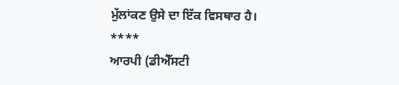ਮੁੱਲਾਂਕਣ ਉਸੇ ਦਾ ਇੱਕ ਵਿਸਥਾਰ ਹੈ।
****
ਆਰਪੀ (ਡੀਐੱਸਟੀ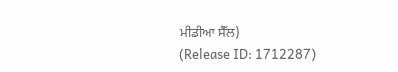ਮੀਡੀਆ ਸੈੱਲ)
(Release ID: 1712287)